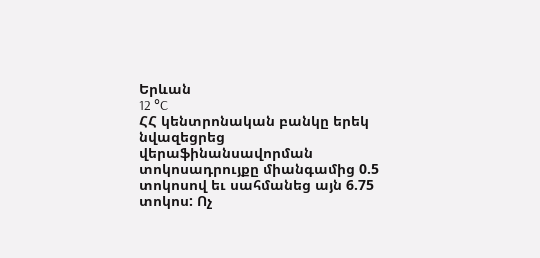Երևան
12 °C
ՀՀ կենտրոնական բանկը երեկ նվազեցրեց վերաֆինանսավորման տոկոսադրույքը միանգամից 0.5 տոկոսով եւ սահմանեց այն 6.75 տոկոս: Ոչ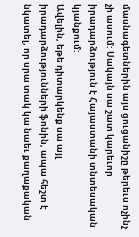մասնագետներին այս ցուցանիշը թերեւս ոչինչ չի ասում: Սակայն սա շատ կարեւոր իրադարձություն է Հայաստանի տնտեսական կյանքում:
Ավելին, եթե դիտարկենք սա այլ իրադարձությունների ֆոնին, ապա հեշտ է նկատել, որ սրա տակ կա նաեւ քաղաքական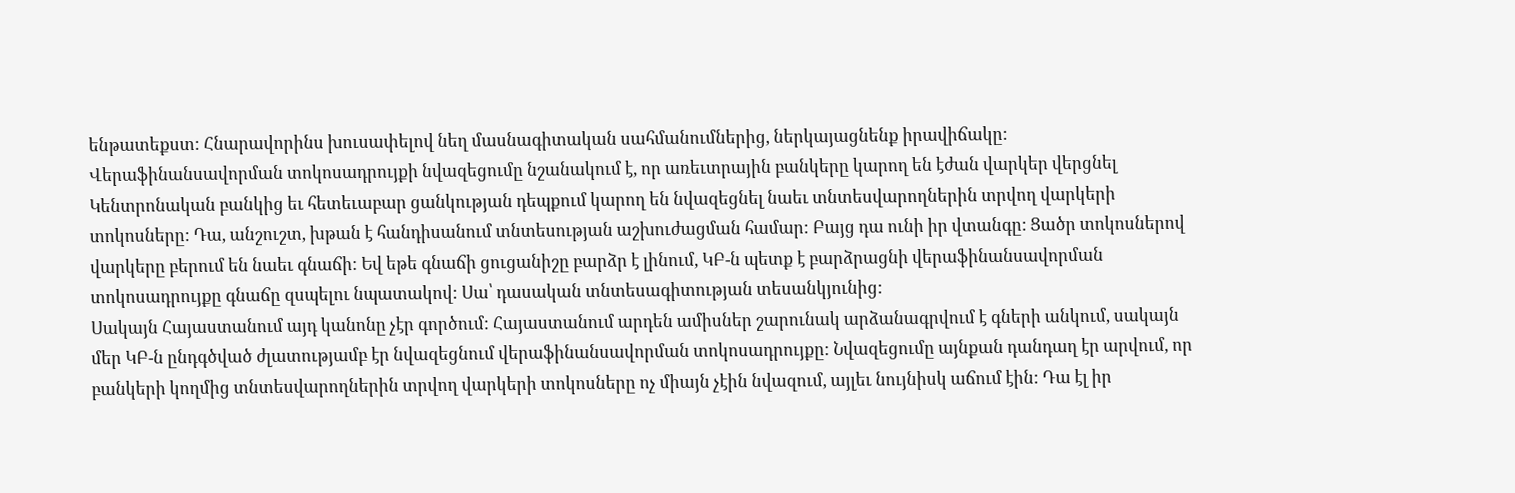ենթատեքստ: Հնարավորինս խուսափելով նեղ մասնագիտական սահմանումներից, ներկայացնենք իրավիճակը: Վերաֆինանսավորման տոկոսադրույքի նվազեցումը նշանակում է, որ առեւտրային բանկերը կարող են էժան վարկեր վերցնել Կենտրոնական բանկից եւ հետեւաբար ցանկության դեպքում կարող են նվազեցնել նաեւ տնտեսվարողներին տրվող վարկերի տոկոսները: Դա, անշուշտ, խթան է հանդիսանում տնտեսության աշխուժացման համար: Բայց դա ունի իր վտանգը: Ցածր տոկոսներով վարկերը բերում են նաեւ գնաճի: Եվ եթե գնաճի ցուցանիշը բարձր է լինում, ԿԲ-ն պետք է բարձրացնի վերաֆինանսավորման տոկոսադրույքը գնաճը զսպելու նպատակով: Սա՝ դասական տնտեսագիտության տեսանկյունից:
Սակայն Հայաստանում այդ կանոնը չէր գործում: Հայաստանում արդեն ամիսներ շարունակ արձանագրվում է գների անկում, սակայն մեր ԿԲ-ն ընդգծված ժլատությամբ էր նվազեցնում վերաֆինանսավորման տոկոսադրույքը: Նվազեցումը այնքան դանդաղ էր արվում, որ բանկերի կողմից տնտեսվարողներին տրվող վարկերի տոկոսները ոչ միայն չէին նվազում, այլեւ նույնիսկ աճում էին: Դա էլ իր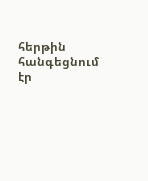հերթին հանգեցնում էր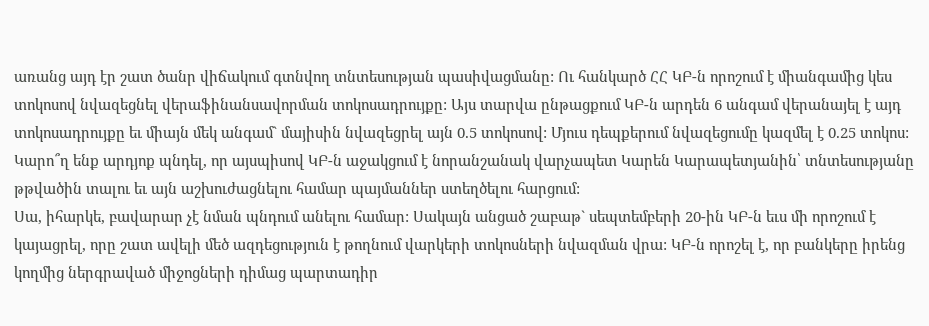առանց այդ էր շատ ծանր վիճակում գտնվող տնտեսության պասիվացմանը: Ու հանկարծ ՀՀ ԿԲ-ն որոշում է միանգամից կես տոկոսով նվազեցնել վերաֆինանսավորման տոկոսադրույքը: Այս տարվա ընթացքում ԿԲ-ն արդեն 6 անգամ վերանայել է այդ տոկոսադրույքը եւ միայն մեկ անգամ` մայիսին նվազեցրել այն 0.5 տոկոսով: Մյուս դեպքերում նվազեցումը կազմել է 0.25 տոկոս: Կարո՞ղ ենք արդյոք պնդել, որ այսպիսով ԿԲ-ն աջակցում է նորանշանակ վարչապետ Կարեն Կարապետյանին՝ տնտեսությանը թթվածին տալու եւ այն աշխուժացնելու համար պայմաններ ստեղծելու հարցում:
Սա, իհարկե, բավարար չէ նման պնդում անելու համար: Սակայն անցած շաբաթ` սեպտեմբերի 20-ին ԿԲ-ն եւս մի որոշում է կայացրել, որը շատ ավելի մեծ ազդեցություն է թողնում վարկերի տոկոսների նվազման վրա: ԿԲ-ն որոշել է, որ բանկերը իրենց կողմից ներգրաված միջոցների դիմաց պարտադիր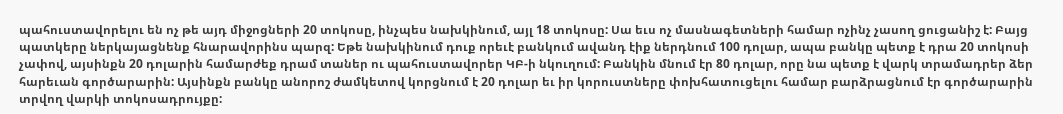պահուստավորելու են ոչ թե այդ միջոցների 20 տոկոսը, ինչպես նախկինում, այլ 18 տոկոսը: Սա եւս ոչ մասնագետների համար ոչինչ չասող ցուցանիշ է: Բայց պատկերը ներկայացնենք հնարավորինս պարզ: Եթե նախկինում դուք որեւէ բանկում ավանդ էիք ներդնում 100 դոլար, ապա բանկը պետք է դրա 20 տոկոսի չափով, այսինքն 20 դոլարին համարժեք դրամ տաներ ու պահուստավորեր ԿԲ-ի նկուղում: Բանկին մնում էր 80 դոլար, որը նա պետք է վարկ տրամադրեր ձեր հարեւան գործարարին: Այսինքն բանկը անորոշ ժամկետով կորցնում է 20 դոլար եւ իր կորուստները փոխհատուցելու համար բարձրացնում էր գործարարին տրվող վարկի տոկոսադրույքը: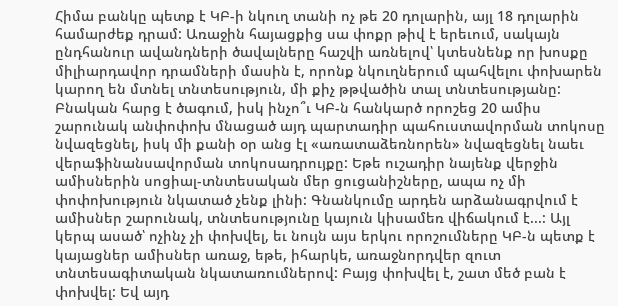Հիմա բանկը պետք է ԿԲ-ի նկուղ տանի ոչ թե 20 դոլարին, այլ 18 դոլարին համարժեք դրամ: Առաջին հայացքից սա փոքր թիվ է երեւում, սակայն ընդհանուր ավանդների ծավալները հաշվի առնելով՝ կտեսնենք որ խոսքը միլիարդավոր դրամների մասին է, որոնք նկուղներում պահվելու փոխարեն կարող են մտնել տնտեսություն, մի քիչ թթվածին տալ տնտեսությանը:
Բնական հարց է ծագում, իսկ ինչո՞ւ ԿԲ-ն հանկարծ որոշեց 20 ամիս շարունակ անփոփոխ մնացած այդ պարտադիր պահուստավորման տոկոսը նվազեցնել, իսկ մի քանի օր անց էլ «առատաձեռնորեն» նվազեցնել նաեւ վերաֆինանսավորման տոկոսադրույքը: Եթե ուշադիր նայենք վերջին ամիսներին սոցիալ-տնտեսական մեր ցուցանիշները, ապա ոչ մի փոփոխություն նկատած չենք լինի: Գնանկումը արդեն արձանագրվում է ամիսներ շարունակ, տնտեսությունը կայուն կիսամեռ վիճակում է...: Այլ կերպ ասած՝ ոչինչ չի փոխվել, եւ նույն այս երկու որոշումները ԿԲ-ն պետք է կայացներ ամիսներ առաջ, եթե, իհարկե, առաջնորդվեր զուտ տնտեսագիտական նկատառումներով: Բայց փոխվել է, շատ մեծ բան է փոխվել: Եվ այդ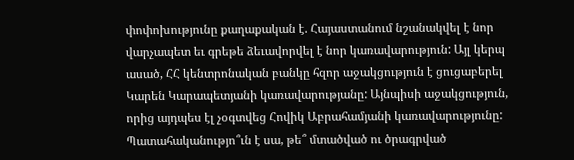փոփոխությունը քաղաքական է. Հայաստանում նշանակվել է նոր վարչապետ եւ գրեթե ձեւավորվել է նոր կառավարություն: Այլ կերպ ասած, ՀՀ կենտրոնական բանկը հզոր աջակցություն է ցուցաբերել Կարեն Կարապետյանի կառավարությանը: Այնպիսի աջակցություն, որից այդպես էլ չօգտվեց Հովիկ Աբրահամյանի կառավարությունը: Պատահականությո՞ւն է սա, թե՞ մտածված ու ծրագրված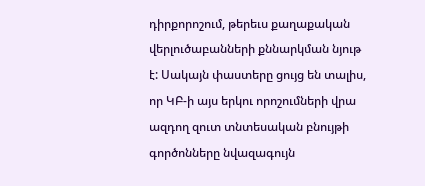դիրքորոշում, թերեւս քաղաքական վերլուծաբանների քննարկման նյութ է: Սակայն փաստերը ցույց են տալիս, որ ԿԲ-ի այս երկու որոշումների վրա ազդող զուտ տնտեսական բնույթի գործոնները նվազագույն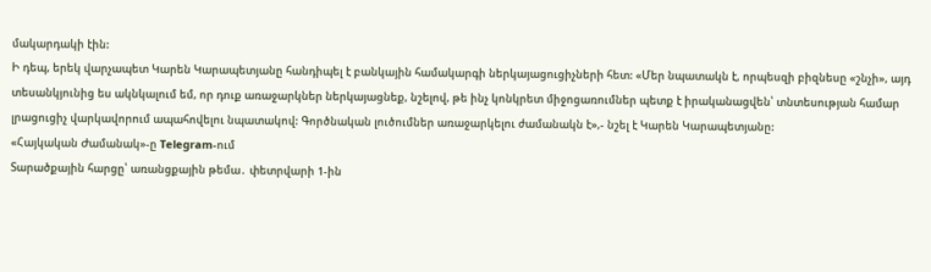մակարդակի էին:
Ի դեպ, երեկ վարչապետ Կարեն Կարապետյանը հանդիպել է բանկային համակարգի ներկայացուցիչների հետ: «Մեր նպատակն է, որպեսզի բիզնեսը «շնչի», այդ տեսանկյունից ես ակնկալում եմ, որ դուք առաջարկներ ներկայացնեք, նշելով, թե ինչ կոնկրետ միջոցառումներ պետք է իրականացվեն՝ տնտեսության համար լրացուցիչ վարկավորում ապահովելու նպատակով: Գործնական լուծումներ առաջարկելու ժամանակն է»,- նշել է Կարեն Կարապետյանը:
«Հայկական Ժամանակ»-ը Telegram-ում
Տարածքային հարցը՝ առանցքային թեմա․ փետրվարի 1-ին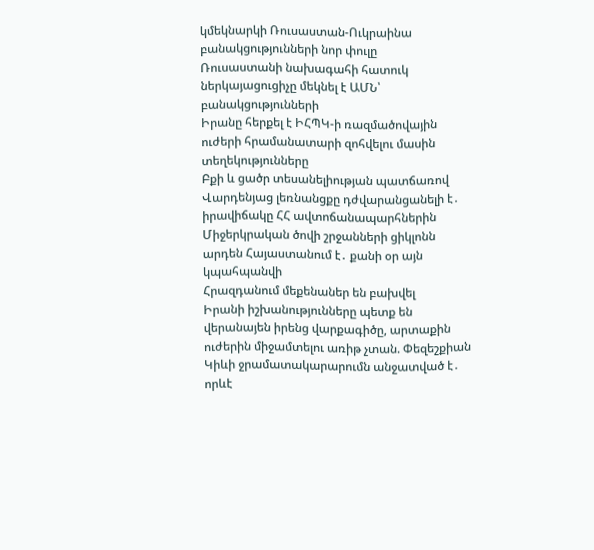կմեկնարկի Ռուսաստան-Ուկրաինա բանակցությունների նոր փուլը
Ռուսաստանի նախագահի հատուկ ներկայացուցիչը մեկնել է ԱՄՆ՝ բանակցությունների
Իրանը հերքել է ԻՀՊԿ-ի ռազմածովային ուժերի հրամանատարի զոհվելու մասին տեղեկությունները
Բքի և ցածր տեսանելիության պատճառով Վարդենյաց լեռնանցքը դժվարանցանելի է․ իրավիճակը ՀՀ ավտոճանապարհներին
Միջերկրական ծովի շրջանների ցիկլոնն արդեն Հայաստանում է․ քանի օր այն կպահպանվի
Հրազդանում մեքենաներ են բախվել
Իրանի իշխանությունները պետք են վերանայեն իրենց վարքագիծը, արտաքին ուժերին միջամտելու առիթ չտան. Փեզեշքիան
Կիևի ջրամատակարարումն անջատված է․ որևէ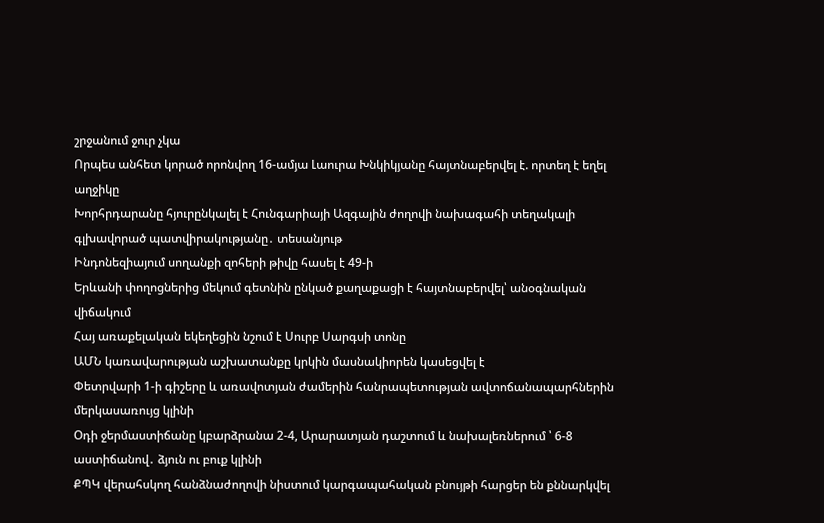շրջանում ջուր չկա
Որպես անհետ կորած որոնվող 16-ամյա Լաուրա Խնկիկյանը հայտնաբերվել է. որտեղ է եղել աղջիկը
Խորհրդարանը հյուրընկալել է Հունգարիայի Ազգային ժողովի նախագահի տեղակալի գլխավորած պատվիրակությանը․ տեսանյութ
Ինդոնեզիայում սողանքի զոհերի թիվը հասել է 49-ի
Երևանի փողոցներից մեկում գետնին ընկած քաղաքացի է հայտնաբերվել՝ անօգնական վիճակում
Հայ առաքելական եկեղեցին նշում է Սուրբ Սարգսի տոնը
ԱՄՆ կառավարության աշխատանքը կրկին մասնակիորեն կասեցվել է
Փետրվարի 1-ի գիշերը և առավոտյան ժամերին հանրապետության ավտոճանապարհներին մերկասառույց կլինի
Օդի ջերմաստիճանը կբարձրանա 2-4, Արարատյան դաշտում և նախալեռներում ՝ 6-8 աստիճանով․ ձյուն ու բուք կլինի
ՔՊԿ վերահսկող հանձնաժողովի նիստում կարգապահական բնույթի հարցեր են քննարկվել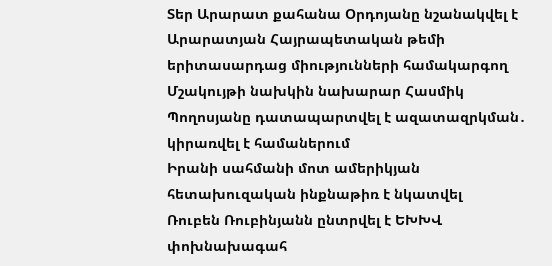Տեր Արարատ քահանա Օրդոյանը նշանակվել է Արարատյան Հայրապետական թեմի երիտասարդաց միությունների համակարգող
Մշակույթի նախկին նախարար Հասմիկ Պողոսյանը դատապարտվել է ազատազրկման․ կիրառվել է համաներում
Իրանի սահմանի մոտ ամերիկյան հետախուզական ինքնաթիռ է նկատվել
Ռուբեն Ռուբինյանն ընտրվել է ԵԽԽՎ փոխնախագահ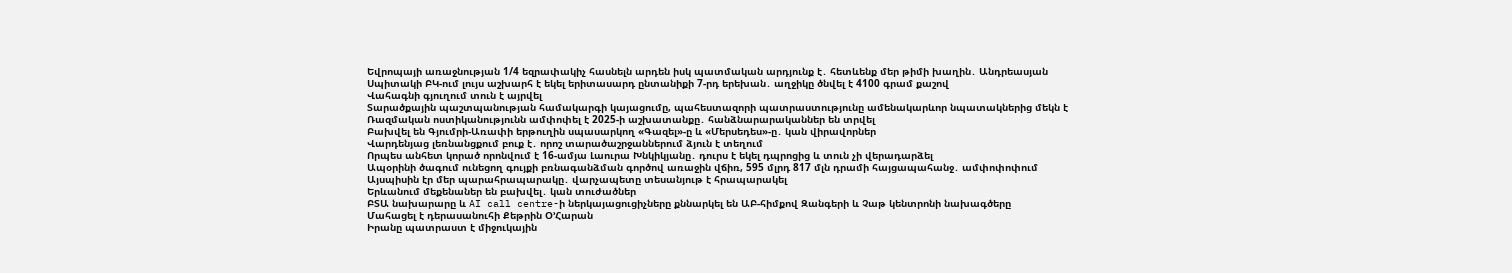Եվրոպայի առաջնության 1/4 եզրափակիչ հասնելն արդեն իսկ պատմական արդյունք է․ հետևենք մեր թիմի խաղին․ Անդրեասյան
Սպիտակի ԲԿ-ում լույս աշխարհ է եկել երիտասարդ ընտանիքի 7-րդ երեխան․ աղջիկը ծնվել է 4100 գրամ քաշով
Վահագնի գյուղում տուն է այրվել
Տարածքային պաշտպանության համակարգի կայացումը, պահեստազորի պատրաստությունը ամենակարևոր նպատակներից մեկն է
Ռազմական ոստիկանությունն ամփոփել է 2025-ի աշխատանքը․ հանձնարարականներ են տրվել
Բախվել են Գյումրի-Առափի երթուղին սպասարկող «Գազել»-ը և «Մերսեդես»-ը․ կան վիրավորներ
Վարդենյաց լեռնանցքում բուք է․ որոշ տարածաշրջաններում ձյուն է տեղում
Որպես անհետ կորած որոնվում է 16-ամյա Լաուրա Խնկիկյանը․ դուրս է եկել դպրոցից և տուն չի վերադարձել
Ապօրինի ծագում ունեցող գույքի բռնագանձման գործով առաջին վճիռ, 595 մլրդ 817 մլն դրամի հայցապահանջ․ ամփոփոփում
Այսպիսին էր մեր պարահրապարակը․ վարչապետը տեսանյութ է հրապարակել
Երևանում մեքենաներ են բախվել․ կան տուժածներ
ԲՏԱ նախարարը և AI call centre-ի ներկայացուցիչները քննարկել են ԱԲ-հիմքով Զանգերի և Չաթ կենտրոնի նախագծերը
Մահացել է դերասանուհի Քեթրին Օ՚Հարան
Իրանը պատրաստ է միջուկային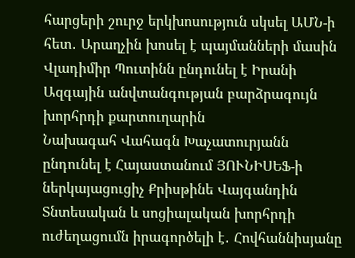հարցերի շուրջ երկխոսություն սկսել ԱՄՆ-ի հետ․ Արաղչին խոսել է պայմանների մասին
Վլադիմիր Պուտինն ընդունել է Իրանի Ազգային անվտանգության բարձրագույն խորհրդի քարտուղարին
Նախագահ Վահագն Խաչատուրյանն ընդունել է Հայաստանում ՅՈՒՆԻՍԵՖ-ի ներկայացուցիչ Քրիսթինե Վայգանդին
Տնտեսական և սոցիալական խորհրդի ուժեղացումն իրագործելի է․ Հովհաննիսյանը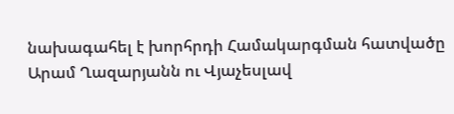նախագահել է խորհրդի Համակարգման հատվածը
Արամ Ղազարյանն ու Վյաչեսլավ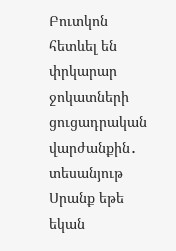Բուտկոն հետևել են փրկարար ջոկատների ցուցադրական վարժանքին․ տեսանյութ
Սրանք եթե եկան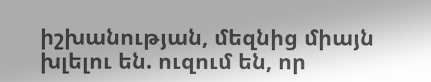իշխանության, մեզնից միայն խլելու են. ուզում են, որ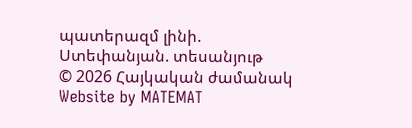պատերազմ լինի. Ստեփանյան. տեսանյութ
© 2026 Հայկական ժամանակ
Website by MATEMAT